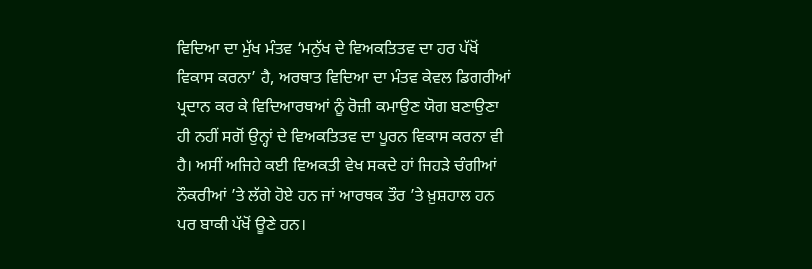ਵਿਦਿਆ ਦਾ ਮੁੱਖ ਮੰਤਵ ‘ਮਨੁੱਖ ਦੇ ਵਿਅਕਤਿਤਵ ਦਾ ਹਰ ਪੱਖੋਂ ਵਿਕਾਸ ਕਰਨਾ’ ਹੈ, ਅਰਥਾਤ ਵਿਦਿਆ ਦਾ ਮੰਤਵ ਕੇਵਲ ਡਿਗਰੀਆਂ ਪ੍ਰਦਾਨ ਕਰ ਕੇ ਵਿਦਿਆਰਥਆਂ ਨੂੰ ਰੋਜ਼ੀ ਕਮਾਉਣ ਯੋਗ ਬਣਾਉਣਾ ਹੀ ਨਹੀਂ ਸਗੋਂ ਉਨ੍ਹਾਂ ਦੇ ਵਿਅਕਤਿਤਵ ਦਾ ਪੂਰਨ ਵਿਕਾਸ ਕਰਨਾ ਵੀ ਹੈ। ਅਸੀਂ ਅਜਿਹੇ ਕਈ ਵਿਅਕਤੀ ਵੇਖ ਸਕਦੇ ਹਾਂ ਜਿਹੜੇ ਚੰਗੀਆਂ ਨੌਕਰੀਆਂ ’ਤੇ ਲੱਗੇ ਹੋਏ ਹਨ ਜਾਂ ਆਰਥਕ ਤੌਰ ’ਤੇ ਖ਼ੁਸ਼ਹਾਲ ਹਨ ਪਰ ਬਾਕੀ ਪੱਖੋਂ ਊਣੇ ਹਨ।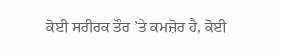ਕੋਈ ਸਰੀਰਕ ਤੌਰ ’ਤੇ ਕਮਜ਼ੋਰ ਹੈ, ਕੋਈ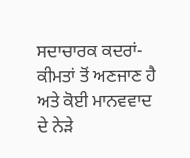ਸਦਾਚਾਰਕ ਕਦਰਾਂ-ਕੀਮਤਾਂ ਤੋਂ ਅਣਜਾਣ ਹੈ ਅਤੇ ਕੋਈ ਮਾਨਵਵਾਦ ਦੇ ਨੇੜੇ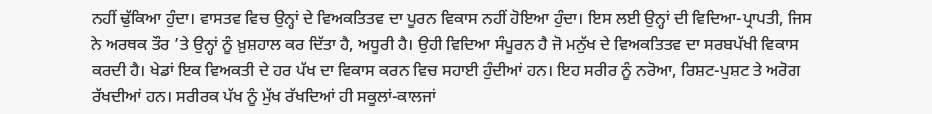ਨਹੀਂ ਢੁੱਕਿਆ ਹੁੰਦਾ। ਵਾਸਤਵ ਵਿਚ ਉਨ੍ਹਾਂ ਦੇ ਵਿਅਕਤਿਤਵ ਦਾ ਪੂਰਨ ਵਿਕਾਸ ਨਹੀਂ ਹੋਇਆ ਹੁੰਦਾ। ਇਸ ਲਈ ਉਨ੍ਹਾਂ ਦੀ ਵਿਦਿਆ-ਪ੍ਰਾਪਤੀ, ਜਿਸ ਨੇ ਅਰਥਕ ਤੌਰ ’ਤੇ ਉਨ੍ਹਾਂ ਨੂੰ ਖ਼ੁਸ਼ਹਾਲ ਕਰ ਦਿੱਤਾ ਹੈ, ਅਧੂਰੀ ਹੈ। ਉਹੀ ਵਿਦਿਆ ਸੰਪੂਰਨ ਹੈ ਜੋ ਮਨੁੱਖ ਦੇ ਵਿਅਕਤਿਤਵ ਦਾ ਸਰਬਪੱਖੀ ਵਿਕਾਸ ਕਰਦੀ ਹੈ। ਖੇਡਾਂ ਇਕ ਵਿਅਕਤੀ ਦੇ ਹਰ ਪੱਖ ਦਾ ਵਿਕਾਸ ਕਰਨ ਵਿਚ ਸਹਾਈ ਹੁੰਦੀਆਂ ਹਨ। ਇਹ ਸਰੀਰ ਨੂੰ ਨਰੋਆ, ਰਿਸ਼ਟ-ਪੁਸ਼ਟ ਤੇ ਅਰੋਗ ਰੱਖਦੀਆਂ ਹਨ। ਸਰੀਰਕ ਪੱਖ ਨੂੰ ਮੁੱਖ ਰੱਖਦਿਆਂ ਹੀ ਸਕੂਲਾਂ-ਕਾਲਜਾਂ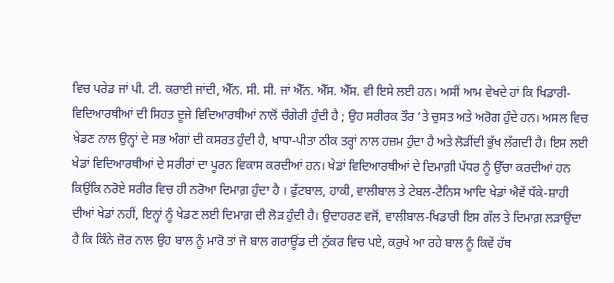ਵਿਚ ਪਰੇਡ ਜਾਂ ਪੀ. ਟੀ. ਕਰਾਈ ਜਾਂਦੀ, ਐੱਨ. ਸੀ. ਸੀ. ਜਾਂ ਐੱਨ. ਐੱਸ. ਐੱਸ. ਵੀ ਇਸੇ ਲਈ ਹਨ। ਅਸੀਂ ਆਮ ਵੇਖਦੇ ਹਾਂ ਕਿ ਖਿਡਾਰੀ-ਵਿਦਿਆਰਥੀਆਂ ਦੀ ਸਿਹਤ ਦੂਜੇ ਵਿਦਿਆਰਥੀਆਂ ਨਾਲੋਂ ਚੰਗੇਰੀ ਹੁੰਦੀ ਹੈ ; ਉਹ ਸਰੀਰਕ ਤੌਰ ’ਤੇ ਚੁਸਤ ਅਤੇ ਅਰੋਗ ਹੁੰਦੇ ਹਨ। ਅਸਲ ਵਿਚ ਖੇਡਣ ਨਾਲ ਉਨ੍ਹਾਂ ਦੇ ਸਭ ਅੰਗਾਂ ਦੀ ਕਸਰਤ ਹੁੰਦੀ ਹੈ, ਖਾਧਾ-ਪੀਤਾ ਠੀਕ ਤਰ੍ਹਾਂ ਨਾਲ ਹਜ਼ਮ ਹੁੰਦਾ ਹੈ ਅਤੇ ਲੋੜੀਂਦੀ ਭੁੱਖ ਲੱਗਦੀ ਹੈ। ਇਸ ਲਈ ਖੇਡਾਂ ਵਿਦਿਆਰਥੀਆਂ ਦੇ ਸਰੀਰਾਂ ਦਾ ਪੂਰਨ ਵਿਕਾਸ ਕਰਦੀਆਂ ਹਨ। ਖੇਡਾਂ ਵਿਦਿਆਰਥੀਆਂ ਦੇ ਦਿਮਾਗ਼ੀ ਪੱਧਰ ਨੂੰ ਉੱਚਾ ਕਰਦੀਆਂ ਹਨ ਕਿਉਂਕਿ ਨਰੋਏ ਸਰੀਰ ਵਿਚ ਹੀ ਨਰੋਆ ਦਿਮਾਗ਼ ਹੁੰਦਾ ਹੈ । ਫੁੱਟਬਾਲ, ਹਾਕੀ, ਵਾਲੀਬਾਲ ਤੇ ਟੇਬਲ-ਟੈਨਿਸ ਆਦਿ ਖੇਡਾਂ ਐਵੇਂ ਧੱਕੇ-ਸ਼ਾਹੀ ਦੀਆਂ ਖੇਡਾਂ ਨਹੀਂ, ਇਨ੍ਹਾਂ ਨੂੰ ਖੇਡਣ ਲਈ ਦਿਮਾਗ਼ ਦੀ ਲੋੜ ਹੁੰਦੀ ਹੈ। ਉਦਾਹਰਣ ਵਜੋਂ, ਵਾਲੀਬਾਲ-ਖਿਡਾਰੀ ਇਸ ਗੱਲ ਤੇ ਦਿਮਾਗ਼ ਲੜਾਉਂਦਾ ਹੈ ਕਿ ਕਿੰਨੇ ਜ਼ੋਰ ਨਾਲ ਉਹ ਬਾਲ ਨੂੰ ਮਾਰੋ ਤਾਂ ਜੋ ਬਾਲ ਗਰਾਊਂਡ ਦੀ ਨੁੱਕਰ ਵਿਚ ਪਏ, ਕਰੁਖੇ ਆ ਰਹੇ ਬਾਲ ਨੂੰ ਕਿਵੇਂ ਹੱਥ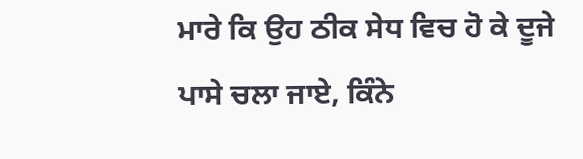ਮਾਰੇ ਕਿ ਉਹ ਠੀਕ ਸੇਧ ਵਿਚ ਹੋ ਕੇ ਦੂਜੇ ਪਾਸੇ ਚਲਾ ਜਾਏ, ਕਿੰਨੇ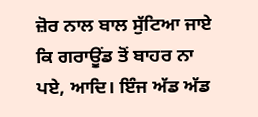ਜ਼ੋਰ ਨਾਲ ਬਾਲ ਸੁੱਟਿਆ ਜਾਏ ਕਿ ਗਰਾਊਂਡ ਤੋਂ ਬਾਹਰ ਨਾ ਪਏ, ਆਦਿ। ਇੰਜ ਅੱਡ ਅੱਡ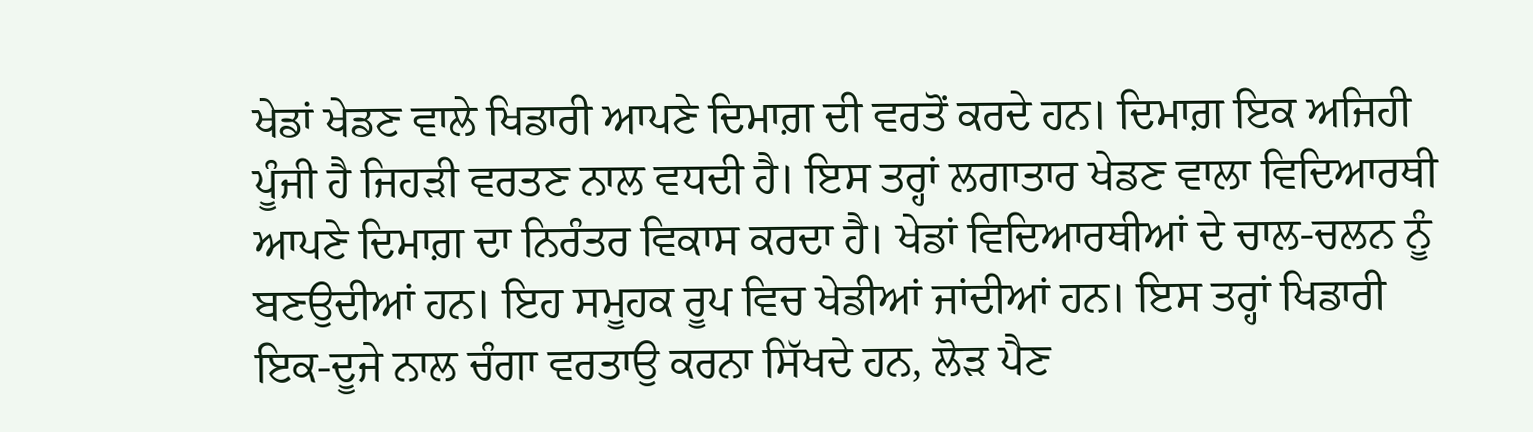ਖੇਡਾਂ ਖੇਡਣ ਵਾਲੇ ਖਿਡਾਰੀ ਆਪਣੇ ਦਿਮਾਗ਼ ਦੀ ਵਰਤੋਂ ਕਰਦੇ ਹਨ। ਦਿਮਾਗ਼ ਇਕ ਅਜਿਹੀ ਪੂੰਜੀ ਹੈ ਜਿਹੜੀ ਵਰਤਣ ਨਾਲ ਵਧਦੀ ਹੈ। ਇਸ ਤਰ੍ਹਾਂ ਲਗਾਤਾਰ ਖੇਡਣ ਵਾਲਾ ਵਿਦਿਆਰਥੀ ਆਪਣੇ ਦਿਮਾਗ਼ ਦਾ ਨਿਰੰਤਰ ਵਿਕਾਸ ਕਰਦਾ ਹੈ। ਖੇਡਾਂ ਵਿਦਿਆਰਥੀਆਂ ਦੇ ਚਾਲ-ਚਲਨ ਨੂੰ ਬਣਉਦੀਆਂ ਹਨ। ਇਹ ਸਮੂਹਕ ਰੂਪ ਵਿਚ ਖੇਡੀਆਂ ਜਾਂਦੀਆਂ ਹਨ। ਇਸ ਤਰ੍ਹਾਂ ਖਿਡਾਰੀ ਇਕ-ਦੂਜੇ ਨਾਲ ਚੰਗਾ ਵਰਤਾਉ ਕਰਨਾ ਸਿੱਖਦੇ ਹਨ, ਲੋੜ ਪੈਣ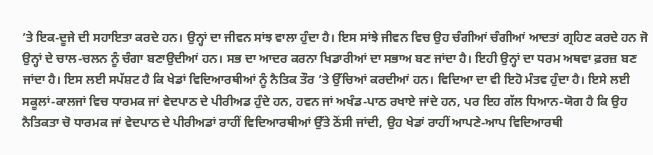’ਤੇ ਇਕ-ਦੂਜੇ ਦੀ ਸਹਾਇਤਾ ਕਰਦੇ ਹਨ। ਉਨ੍ਹਾਂ ਦਾ ਜੀਵਨ ਸਾਂਝ ਵਾਲਾ ਹੁੰਦਾ ਹੈ। ਇਸ ਸਾਂਝੇ ਜੀਵਨ ਵਿਚ ਉਹ ਚੰਗੀਆਂ ਚੰਗੀਆਂ ਆਦਤਾਂ ਗ੍ਰਹਿਣ ਕਰਦੇ ਹਨ ਜੋ ਉਨ੍ਹਾਂ ਦੇ ਚਾਲ-ਚਲਨ ਨੂੰ ਚੰਗਾ ਬਣਾਉਦੀਆਂ ਹਨ। ਸਭ ਦਾ ਆਦਰ ਕਰਨਾ ਖਿਡਾਰੀਆਂ ਦਾ ਸਭਾਅ ਬਣ ਜਾਂਦਾ ਹੈ। ਇਹੀ ਉਨ੍ਹਾਂ ਦਾ ਧਰਮ ਅਥਵਾ ਫ਼ਰਜ਼ ਬਣ ਜਾਂਦਾ ਹੈ। ਇਸ ਲਈ ਸਪੱਸ਼ਟ ਹੈ ਕਿ ਖੇਡਾਂ ਵਿਦਿਆਰਥੀਆਂ ਨੂੰ ਨੈਤਿਕ ਤੌਰ ’ਤੇ ਉੱਚਿਆਂ ਕਰਦੀਆਂ ਹਨ। ਵਿਦਿਆ ਦਾ ਵੀ ਇਹੋ ਮੰਤਵ ਹੁੰਦਾ ਹੈ। ਇਸੇ ਲਈ ਸਕੂਲਾਂ-ਕਾਲਜਾਂ ਵਿਚ ਧਾਰਮਕ ਜਾਂ ਵੇਦਪਾਠ ਦੇ ਪੀਰੀਅਡ ਹੁੰਦੇ ਹਨ, ਹਵਨ ਜਾਂ ਅਖੰਡ-ਪਾਠ ਰਖਾਏ ਜਾਂਦੇ ਹਨ, ਪਰ ਇਹ ਗੱਲ ਧਿਆਨ-ਯੋਗ ਹੈ ਕਿ ਉਹ ਨੈਤਿਕਤਾ ਚੋ ਧਾਰਮਕ ਜਾਂ ਵੇਦਪਾਠ ਦੇ ਪੀਰੀਅਡਾਂ ਰਾਹੀਂ ਵਿਦਿਆਰਥੀਆਂ ਉੱਤੇ ਠੋਂਸੀ ਜਾਂਦੀ, ਉਹ ਖੇਡਾਂ ਰਾਹੀਂ ਆਪਣੇ-ਆਪ ਵਿਦਿਆਰਥੀ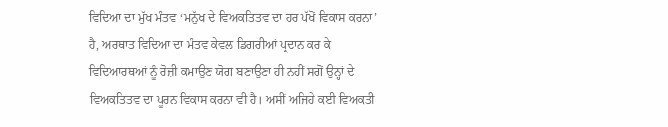ਵਿਦਿਆ ਦਾ ਮੁੱਖ ਮੰਤਵ ‘ਮਨੁੱਖ ਦੇ ਵਿਅਕਤਿਤਵ ਦਾ ਹਰ ਪੱਖੋਂ ਵਿਕਾਸ ਕਰਨਾ’ ਹੈ, ਅਰਥਾਤ ਵਿਦਿਆ ਦਾ ਮੰਤਵ ਕੇਵਲ ਡਿਗਰੀਆਂ ਪ੍ਰਦਾਨ ਕਰ ਕੇ ਵਿਦਿਆਰਥਆਂ ਨੂੰ ਰੋਜ਼ੀ ਕਮਾਉਣ ਯੋਗ ਬਣਾਉਣਾ ਹੀ ਨਹੀਂ ਸਗੋਂ ਉਨ੍ਹਾਂ ਦੇ ਵਿਅਕਤਿਤਵ ਦਾ ਪੂਰਨ ਵਿਕਾਸ ਕਰਨਾ ਵੀ ਹੈ। ਅਸੀਂ ਅਜਿਹੇ ਕਈ ਵਿਅਕਤੀ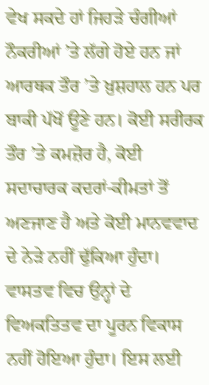ਵੇਖ ਸਕਦੇ ਹਾਂ ਜਿਹੜੇ ਚੰਗੀਆਂ ਨੌਕਰੀਆਂ ’ਤੇ ਲੱਗੇ ਹੋਏ ਹਨ ਜਾਂ ਆਰਥਕ ਤੌਰ ’ਤੇ ਖ਼ੁਸ਼ਹਾਲ ਹਨ ਪਰ ਬਾਕੀ ਪੱਖੋਂ ਊਣੇ ਹਨ। ਕੋਈ ਸਰੀਰਕ ਤੌਰ ’ਤੇ ਕਮਜ਼ੋਰ ਹੈ, ਕੋਈ ਸਦਾਚਾਰਕ ਕਦਰਾਂ-ਕੀਮਤਾਂ ਤੋਂ ਅਣਜਾਣ ਹੈ ਅਤੇ ਕੋਈ ਮਾਨਵਵਾਦ ਦੇ ਨੇੜੇ ਨਹੀਂ ਢੁੱਕਿਆ ਹੁੰਦਾ। ਵਾਸਤਵ ਵਿਚ ਉਨ੍ਹਾਂ ਦੇ ਵਿਅਕਤਿਤਵ ਦਾ ਪੂਰਨ ਵਿਕਾਸ ਨਹੀਂ ਹੋਇਆ ਹੁੰਦਾ। ਇਸ ਲਈ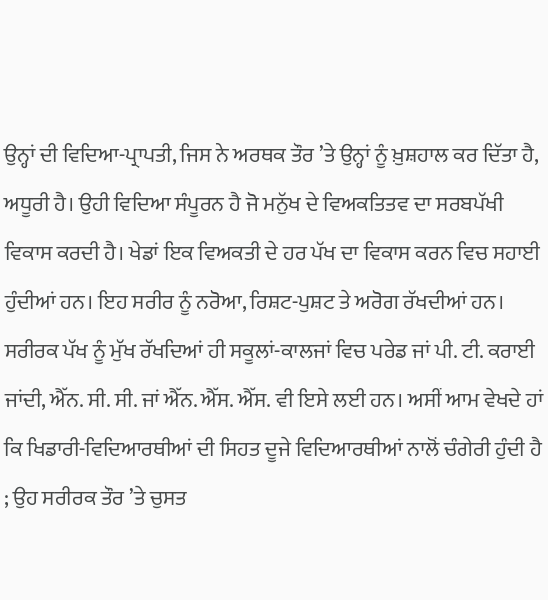ਉਨ੍ਹਾਂ ਦੀ ਵਿਦਿਆ-ਪ੍ਰਾਪਤੀ, ਜਿਸ ਨੇ ਅਰਥਕ ਤੌਰ ’ਤੇ ਉਨ੍ਹਾਂ ਨੂੰ ਖ਼ੁਸ਼ਹਾਲ ਕਰ ਦਿੱਤਾ ਹੈ, ਅਧੂਰੀ ਹੈ। ਉਹੀ ਵਿਦਿਆ ਸੰਪੂਰਨ ਹੈ ਜੋ ਮਨੁੱਖ ਦੇ ਵਿਅਕਤਿਤਵ ਦਾ ਸਰਬਪੱਖੀ ਵਿਕਾਸ ਕਰਦੀ ਹੈ। ਖੇਡਾਂ ਇਕ ਵਿਅਕਤੀ ਦੇ ਹਰ ਪੱਖ ਦਾ ਵਿਕਾਸ ਕਰਨ ਵਿਚ ਸਹਾਈ ਹੁੰਦੀਆਂ ਹਨ। ਇਹ ਸਰੀਰ ਨੂੰ ਨਰੋਆ, ਰਿਸ਼ਟ-ਪੁਸ਼ਟ ਤੇ ਅਰੋਗ ਰੱਖਦੀਆਂ ਹਨ। ਸਰੀਰਕ ਪੱਖ ਨੂੰ ਮੁੱਖ ਰੱਖਦਿਆਂ ਹੀ ਸਕੂਲਾਂ-ਕਾਲਜਾਂ ਵਿਚ ਪਰੇਡ ਜਾਂ ਪੀ. ਟੀ. ਕਰਾਈ ਜਾਂਦੀ, ਐੱਨ. ਸੀ. ਸੀ. ਜਾਂ ਐੱਨ. ਐੱਸ. ਐੱਸ. ਵੀ ਇਸੇ ਲਈ ਹਨ। ਅਸੀਂ ਆਮ ਵੇਖਦੇ ਹਾਂ ਕਿ ਖਿਡਾਰੀ-ਵਿਦਿਆਰਥੀਆਂ ਦੀ ਸਿਹਤ ਦੂਜੇ ਵਿਦਿਆਰਥੀਆਂ ਨਾਲੋਂ ਚੰਗੇਰੀ ਹੁੰਦੀ ਹੈ ; ਉਹ ਸਰੀਰਕ ਤੌਰ ’ਤੇ ਚੁਸਤ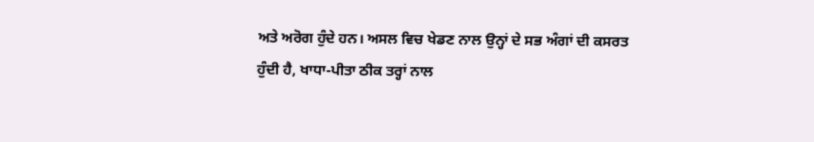ਅਤੇ ਅਰੋਗ ਹੁੰਦੇ ਹਨ। ਅਸਲ ਵਿਚ ਖੇਡਣ ਨਾਲ ਉਨ੍ਹਾਂ ਦੇ ਸਭ ਅੰਗਾਂ ਦੀ ਕਸਰਤ ਹੁੰਦੀ ਹੈ, ਖਾਧਾ-ਪੀਤਾ ਠੀਕ ਤਰ੍ਹਾਂ ਨਾਲ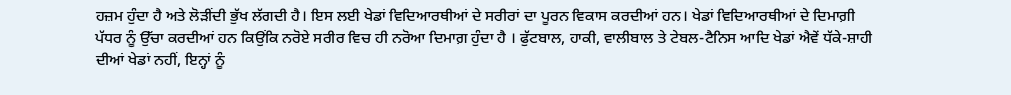ਹਜ਼ਮ ਹੁੰਦਾ ਹੈ ਅਤੇ ਲੋੜੀਂਦੀ ਭੁੱਖ ਲੱਗਦੀ ਹੈ। ਇਸ ਲਈ ਖੇਡਾਂ ਵਿਦਿਆਰਥੀਆਂ ਦੇ ਸਰੀਰਾਂ ਦਾ ਪੂਰਨ ਵਿਕਾਸ ਕਰਦੀਆਂ ਹਨ। ਖੇਡਾਂ ਵਿਦਿਆਰਥੀਆਂ ਦੇ ਦਿਮਾਗ਼ੀ ਪੱਧਰ ਨੂੰ ਉੱਚਾ ਕਰਦੀਆਂ ਹਨ ਕਿਉਂਕਿ ਨਰੋਏ ਸਰੀਰ ਵਿਚ ਹੀ ਨਰੋਆ ਦਿਮਾਗ਼ ਹੁੰਦਾ ਹੈ । ਫੁੱਟਬਾਲ, ਹਾਕੀ, ਵਾਲੀਬਾਲ ਤੇ ਟੇਬਲ-ਟੈਨਿਸ ਆਦਿ ਖੇਡਾਂ ਐਵੇਂ ਧੱਕੇ-ਸ਼ਾਹੀ ਦੀਆਂ ਖੇਡਾਂ ਨਹੀਂ, ਇਨ੍ਹਾਂ ਨੂੰ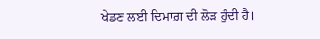ਖੇਡਣ ਲਈ ਦਿਮਾਗ਼ ਦੀ ਲੋੜ ਹੁੰਦੀ ਹੈ।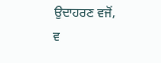ਉਦਾਹਰਣ ਵਜੋਂ, ਵ